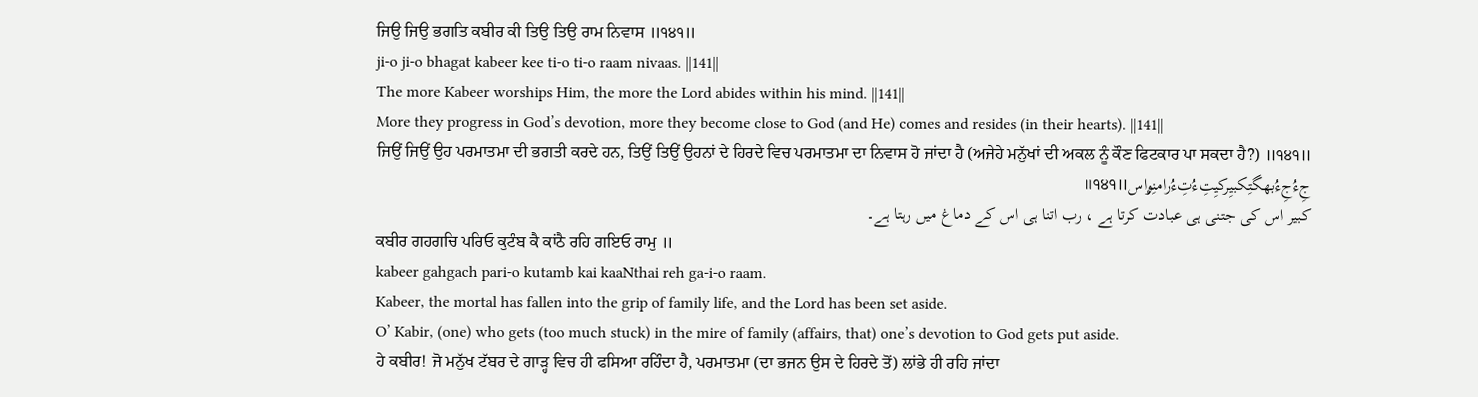ਜਿਉ ਜਿਉ ਭਗਤਿ ਕਬੀਰ ਕੀ ਤਿਉ ਤਿਉ ਰਾਮ ਨਿਵਾਸ ॥੧੪੧॥
ji-o ji-o bhagat kabeer kee ti-o ti-o raam nivaas. ||141||
The more Kabeer worships Him, the more the Lord abides within his mind. ||141||
More they progress in God’s devotion, more they become close to God (and He) comes and resides (in their hearts). ||141||
ਜਿਉਂ ਜਿਉਂ ਉਹ ਪਰਮਾਤਮਾ ਦੀ ਭਗਤੀ ਕਰਦੇ ਹਨ, ਤਿਉਂ ਤਿਉਂ ਉਹਨਾਂ ਦੇ ਹਿਰਦੇ ਵਿਚ ਪਰਮਾਤਮਾ ਦਾ ਨਿਵਾਸ ਹੋ ਜਾਂਦਾ ਹੈ (ਅਜੇਹੇ ਮਨੁੱਖਾਂ ਦੀ ਅਕਲ ਨੂੰ ਕੌਣ ਫਿਟਕਾਰ ਪਾ ਸਕਦਾ ਹੈ?) ॥੧੪੧॥
جِءُجِءُبھگتِکبیِرکیِتِءُتِءُرامنِۄاس॥੧੪੧॥
کبیر اس کی جتنی ہی عبادت کرتا ہے ، رب اتنا ہی اس کے دماغ میں رہتا ہے۔
ਕਬੀਰ ਗਹਗਚਿ ਪਰਿਓ ਕੁਟੰਬ ਕੈ ਕਾਂਠੈ ਰਹਿ ਗਇਓ ਰਾਮੁ ॥
kabeer gahgach pari-o kutamb kai kaaNthai reh ga-i-o raam.
Kabeer, the mortal has fallen into the grip of family life, and the Lord has been set aside.
O’ Kabir, (one) who gets (too much stuck) in the mire of family (affairs, that) one’s devotion to God gets put aside.
ਹੇ ਕਬੀਰ! ਜੋ ਮਨੁੱਖ ਟੱਬਰ ਦੇ ਗਾੜ੍ਹ ਵਿਚ ਹੀ ਫਸਿਆ ਰਹਿੰਦਾ ਹੈ, ਪਰਮਾਤਮਾ (ਦਾ ਭਜਨ ਉਸ ਦੇ ਹਿਰਦੇ ਤੋਂ) ਲਾਂਭੇ ਹੀ ਰਹਿ ਜਾਂਦਾ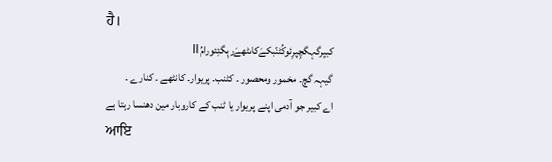ਹੈ।
کبیِرگہگچِپرِئوکُٹنّبکےَکاںٹھےَرہِگئِئورامُ॥
گیہہ گچ۔ مخمور ومحصور ۔ کٹنب۔ پریوار۔ کانٹھے ۔ کنارے ۔
اے کبیر جو آدمی اپنے پریوار یا ٹنب کے کاروبار مین دھنسا رہتا ہے
ਆਇ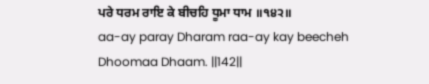ਪਰੇ ਧਰਮ ਰਾਇ ਕੇ ਬੀਚਹਿ ਧੂਮਾ ਧਾਮ ॥੧੪੨॥
aa-ay paray Dharam raa-ay kay beecheh Dhoomaa Dhaam. ||142||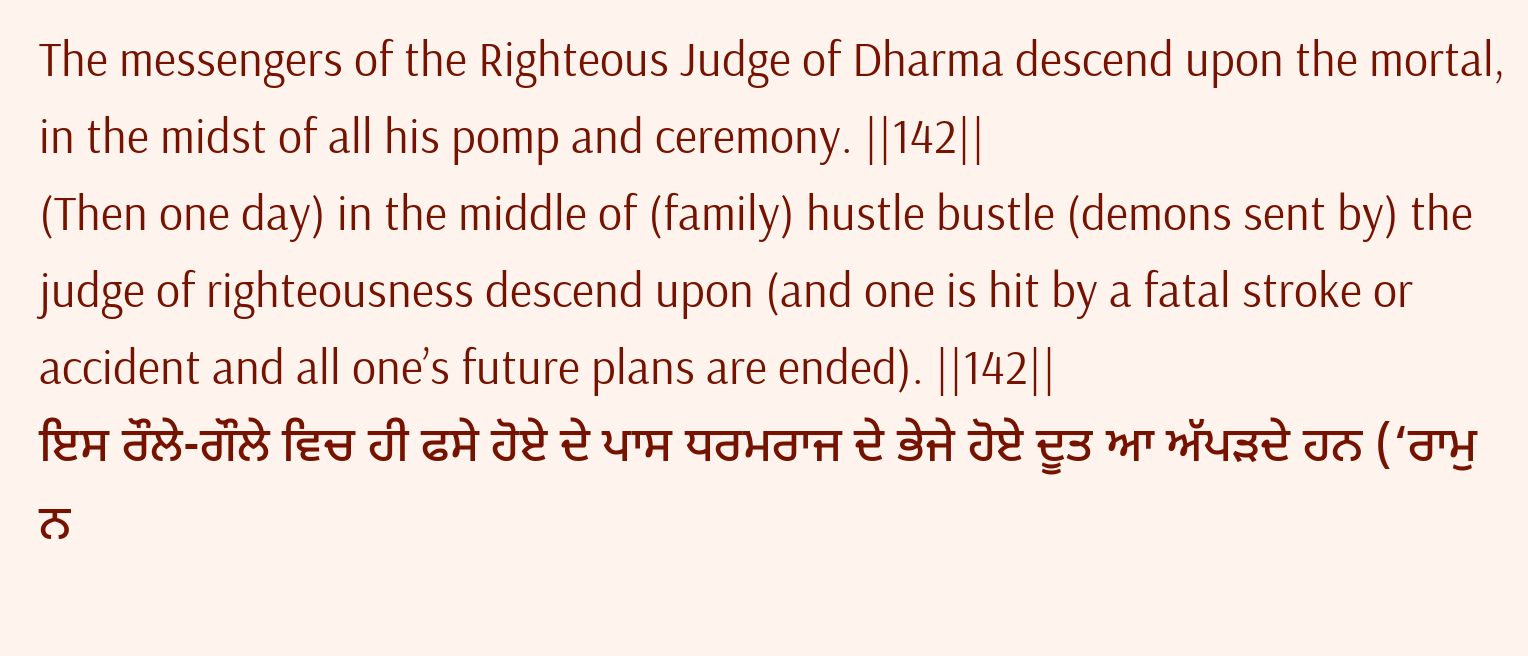The messengers of the Righteous Judge of Dharma descend upon the mortal, in the midst of all his pomp and ceremony. ||142||
(Then one day) in the middle of (family) hustle bustle (demons sent by) the judge of righteousness descend upon (and one is hit by a fatal stroke or accident and all one’s future plans are ended). ||142||
ਇਸ ਰੌਲੇ-ਗੌਲੇ ਵਿਚ ਹੀ ਫਸੇ ਹੋਏ ਦੇ ਪਾਸ ਧਰਮਰਾਜ ਦੇ ਭੇਜੇ ਹੋਏ ਦੂਤ ਆ ਅੱਪੜਦੇ ਹਨ (‘ਰਾਮੁ ਨ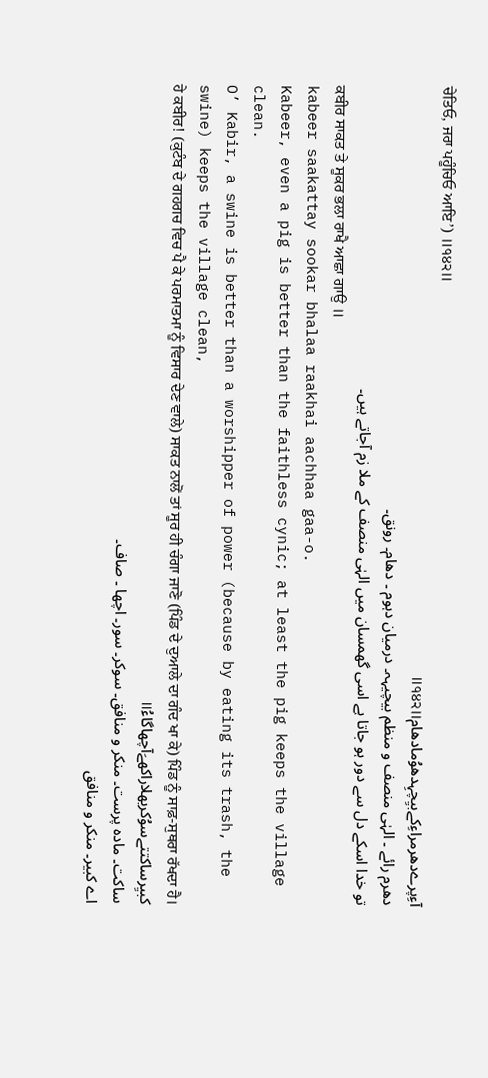ਚੇਤਿਓ, ਜਰਾ ਪਹੂੰਚਿਓ ਆਇ’) ॥੧੪੨॥
آءِپرےدھرمراءِکےبیِچہِدھوُمادھام॥੧੪੨॥
دھرم رائے ۔ الہٰی منصف و منظم بیچیہہ۔ درمیان دہوم ۔ دھام۔ رونق۔
تو خدا اسکے دل سے دور ہو جاتا ہے اسی گھمسان میں الہٰی منصف کے ملا زم آجاتے ہیں۔
ਕਬੀਰ ਸਾਕਤ ਤੇ ਸੂਕਰ ਭਲਾ ਰਾਖੈ ਆਛਾ ਗਾਉ ॥
kabeer saakattay sookar bhalaa raakhai aachhaa gaa-o.
Kabeer, even a pig is better than the faithless cynic; at least the pig keeps the village clean.
O’ Kabir, a swine is better than a worshipper of power (because by eating its trash, the swine) keeps the village clean,
ਹੇ ਕਬੀਰ! (ਕੁਟੰਬ ਦੇ ਗਹਗਚ ਵਿਚ ਪੈ ਕੇ ਪਰਮਾਤਮਾ ਨੂੰ ਵਿਸਾਰ ਦੇਣ ਵਾਲੇ) ਸਾਕਤ ਨਾਲੋਂ ਤਾਂ ਸੂਰ ਹੀ ਚੰਗਾ ਜਾਣੋ (ਪਿੰਡ ਦੇ ਦੁਆਲੇ ਦਾ ਗੰਦ ਖਾ ਕੇ) ਪਿੰਡ ਨੂੰ ਸਾਫ਼-ਸੁਥਰਾ ਰੱਖਦਾ ਹੈ।
کبیِرساکتتےسوُکربھلاراکھےَآچھاگاءُ॥
ساکت۔ مادہ پرست۔ منکر و منافق۔ سوکر۔ سور۔ اچھا ۔ صاف۔
اے کبیر۔ منکر و منافق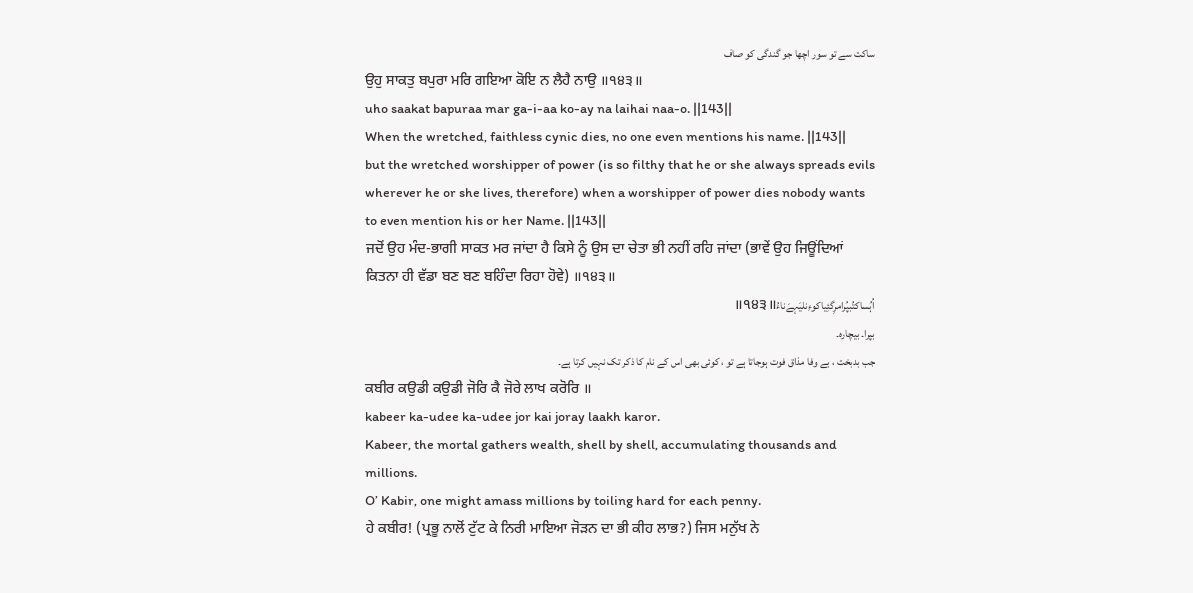ساکت سے تو سور اچھا جو گندگی کو صاف
ਉਹੁ ਸਾਕਤੁ ਬਪੁਰਾ ਮਰਿ ਗਇਆ ਕੋਇ ਨ ਲੈਹੈ ਨਾਉ ॥੧੪੩॥
uho saakat bapuraa mar ga-i-aa ko-ay na laihai naa-o. ||143||
When the wretched, faithless cynic dies, no one even mentions his name. ||143||
but the wretched worshipper of power (is so filthy that he or she always spreads evils wherever he or she lives, therefore) when a worshipper of power dies nobody wants to even mention his or her Name. ||143||
ਜਦੋਂ ਉਹ ਮੰਦ-ਭਾਗੀ ਸਾਕਤ ਮਰ ਜਾਂਦਾ ਹੈ ਕਿਸੇ ਨੂੰ ਉਸ ਦਾ ਚੇਤਾ ਭੀ ਨਹੀਂ ਰਹਿ ਜਾਂਦਾ (ਭਾਵੇਂ ਉਹ ਜਿਊਂਦਿਆਂ ਕਿਤਨਾ ਹੀ ਵੱਡਾ ਬਣ ਬਣ ਬਹਿੰਦਾ ਰਿਹਾ ਹੋਵੇ) ॥੧੪੩॥
اُہُساکتُبپُرامرِگئِیاکوءِنلیَہےَناءُ॥੧੪੩॥
بپرا۔ بیچارہ۔
جب بدبخت ، بے وفا مذاق فوت ہوجاتا ہے تو ، کوئی بھی اس کے نام کا ذکر تک نہیں کرتا ہے۔
ਕਬੀਰ ਕਉਡੀ ਕਉਡੀ ਜੋਰਿ ਕੈ ਜੋਰੇ ਲਾਖ ਕਰੋਰਿ ॥
kabeer ka-udee ka-udee jor kai joray laakh karor.
Kabeer, the mortal gathers wealth, shell by shell, accumulating thousands and millions.
O’ Kabir, one might amass millions by toiling hard for each penny.
ਹੇ ਕਬੀਰ! (ਪ੍ਰਭੂ ਨਾਲੋਂ ਟੁੱਟ ਕੇ ਨਿਰੀ ਮਾਇਆ ਜੋੜਨ ਦਾ ਭੀ ਕੀਹ ਲਾਭ?) ਜਿਸ ਮਨੁੱਖ ਨੇ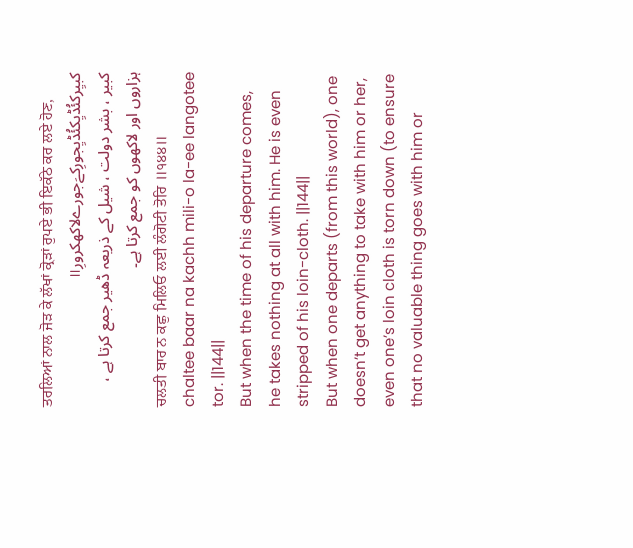ਤਰਲਿਆਂ ਨਾਲ ਜੋੜ ਕੇ ਲੱਖਾਂ ਕ੍ਰੋੜਾਂ ਰੁਪਏ ਭੀ ਇਕੱਠੇ ਕਰ ਲਏ ਹੋਣ,
کبیِرکئُڈیِکئُڈیِجورِکےَجورےلاکھکرورِ॥
کبیر ، بشر دولت ، شیل کے ذریعہ ڈھیر جمع کرتا ہے ، ہزاروں اور لاکھوں کو جمع کرتا ہے۔
ਚਲਤੀ ਬਾਰ ਨ ਕਛੁ ਮਿਲਿਓ ਲਈ ਲੰਗੋਟੀ ਤੋਰਿ ॥੧੪੪॥
chaltee baar na kachh mili-o la-ee langotee tor. ||144||
But when the time of his departure comes, he takes nothing at all with him. He is even stripped of his loin-cloth. ||144||
But when one departs (from this world), one doesn’t get anything to take with him or her, even one’s loin cloth is torn down (to ensure that no valuable thing goes with him or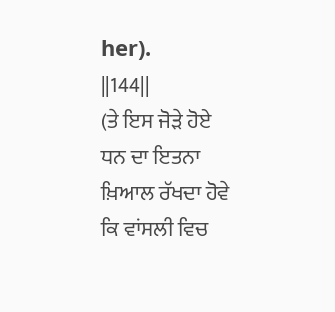her). ||144||
(ਤੇ ਇਸ ਜੋੜੇ ਹੋਏ ਧਨ ਦਾ ਇਤਨਾ ਖ਼ਿਆਲ ਰੱਖਦਾ ਹੋਵੇ ਕਿ ਵਾਂਸਲੀ ਵਿਚ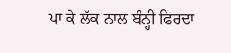ਪਾ ਕੇ ਲੱਕ ਨਾਲ ਬੰਨ੍ਹੀ ਫਿਰਦਾ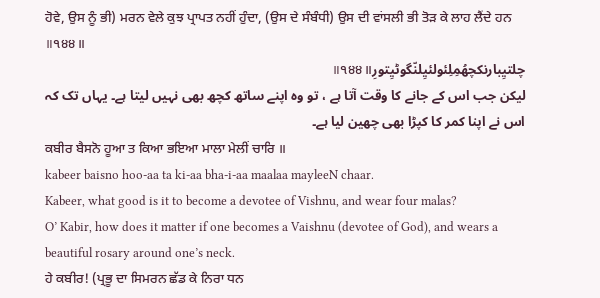ਹੋਵੇ, ਉਸ ਨੂੰ ਭੀ) ਮਰਨ ਵੇਲੇ ਕੁਝ ਪ੍ਰਾਪਤ ਨਹੀਂ ਹੁੰਦਾ, (ਉਸ ਦੇ ਸੰਬੰਧੀ) ਉਸ ਦੀ ਵਾਂਸਲੀ ਭੀ ਤੋੜ ਕੇ ਲਾਹ ਲੈਂਦੇ ਹਨ ॥੧੪੪॥
چلتیِبارنکچھُمِلِئولئیِلنّگوٹیِتورِ॥੧੪੪॥
لیکن جب اس کے جانے کا وقت آتا ہے ، تو وہ اپنے ساتھ کچھ بھی نہیں لیتا ہے۔ یہاں تک کہ اس نے اپنا کمر کا کپڑا بھی چھین لیا ہے۔
ਕਬੀਰ ਬੈਸਨੋ ਹੂਆ ਤ ਕਿਆ ਭਇਆ ਮਾਲਾ ਮੇਲੀਂ ਚਾਰਿ ॥
kabeer baisno hoo-aa ta ki-aa bha-i-aa maalaa mayleeN chaar.
Kabeer, what good is it to become a devotee of Vishnu, and wear four malas?
O’ Kabir, how does it matter if one becomes a Vaishnu (devotee of God), and wears a beautiful rosary around one’s neck.
ਹੇ ਕਬੀਰ! (ਪ੍ਰਭੂ ਦਾ ਸਿਮਰਨ ਛੱਡ ਕੇ ਨਿਰਾ ਧਨ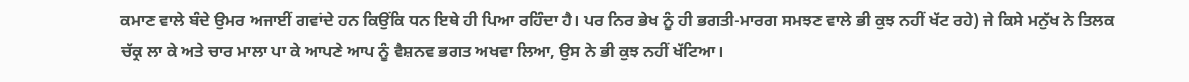ਕਮਾਣ ਵਾਲੇ ਬੰਦੇ ਉਮਰ ਅਜਾਈਂ ਗਵਾਂਦੇ ਹਨ ਕਿਉਂਕਿ ਧਨ ਇਥੇ ਹੀ ਪਿਆ ਰਹਿੰਦਾ ਹੈ। ਪਰ ਨਿਰ ਭੇਖ ਨੂੰ ਹੀ ਭਗਤੀ-ਮਾਰਗ ਸਮਝਣ ਵਾਲੇ ਭੀ ਕੁਝ ਨਹੀਂ ਖੱਟ ਰਹੇ) ਜੇ ਕਿਸੇ ਮਨੁੱਖ ਨੇ ਤਿਲਕ ਚੱਕ੍ਰ ਲਾ ਕੇ ਅਤੇ ਚਾਰ ਮਾਲਾ ਪਾ ਕੇ ਆਪਣੇ ਆਪ ਨੂੰ ਵੈਸ਼ਨਵ ਭਗਤ ਅਖਵਾ ਲਿਆ, ਉਸ ਨੇ ਭੀ ਕੁਝ ਨਹੀਂ ਖੱਟਿਆ।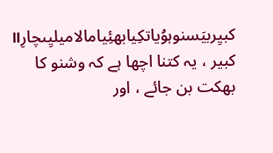کبیِربیَسنوہوُیاتکِیابھئِیامالامیلیِںچارِ॥
کبیر ، یہ کتنا اچھا ہے کہ وشنو کا بھکت بن جائے ، اور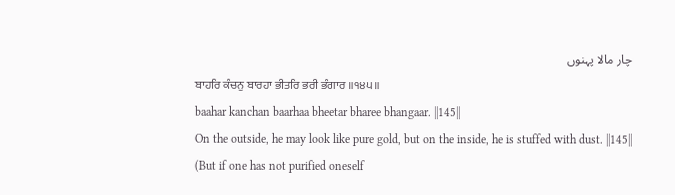چار مالا پہنوں
ਬਾਹਰਿ ਕੰਚਨੁ ਬਾਰਹਾ ਭੀਤਰਿ ਭਰੀ ਭੰਗਾਰ ॥੧੪੫॥
baahar kanchan baarhaa bheetar bharee bhangaar. ||145||
On the outside, he may look like pure gold, but on the inside, he is stuffed with dust. ||145||
(But if one has not purified oneself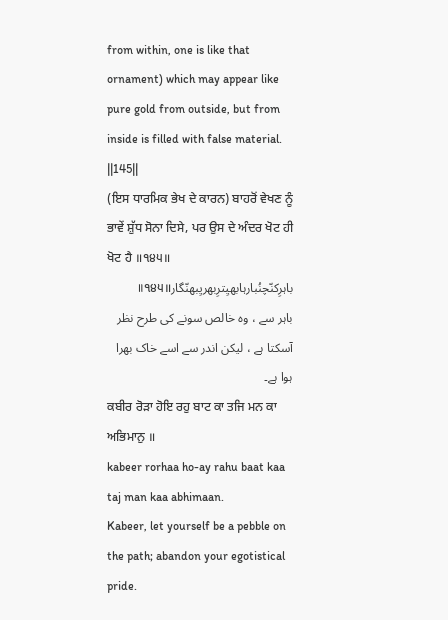from within, one is like that ornament) which may appear like pure gold from outside, but from inside is filled with false material. ||145||
(ਇਸ ਧਾਰਮਿਕ ਭੇਖ ਦੇ ਕਾਰਨ) ਬਾਹਰੋਂ ਵੇਖਣ ਨੂੰ ਭਾਵੇਂ ਸ਼ੁੱਧ ਸੋਨਾ ਦਿਸੇ, ਪਰ ਉਸ ਦੇ ਅੰਦਰ ਖੋਟ ਹੀ ਖੋਟ ਹੈ ॥੧੪੫॥
باہرِکنّچنُبارہابھیِترِبھریِبھنّگار॥੧੪੫॥
باہر سے ، وہ خالص سونے کی طرح نظر آسکتا ہے ، لیکن اندر سے اسے خاک بھرا ہوا ہے۔
ਕਬੀਰ ਰੋੜਾ ਹੋਇ ਰਹੁ ਬਾਟ ਕਾ ਤਜਿ ਮਨ ਕਾ ਅਭਿਮਾਨੁ ॥
kabeer rorhaa ho-ay rahu baat kaa taj man kaa abhimaan.
Kabeer, let yourself be a pebble on the path; abandon your egotistical pride.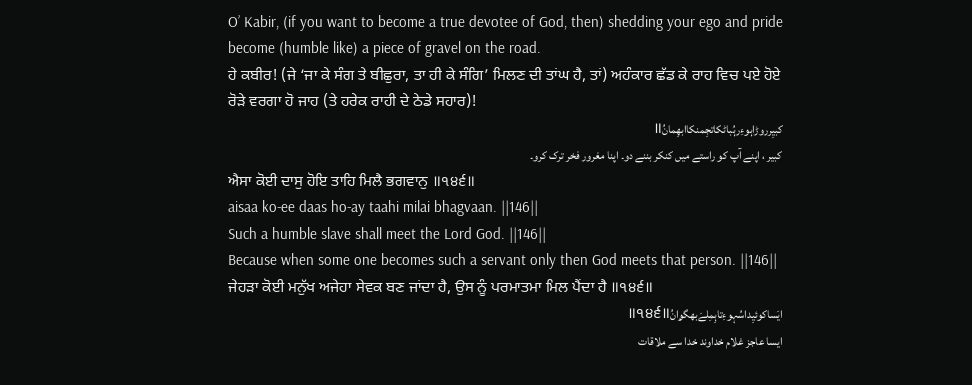O’ Kabir, (if you want to become a true devotee of God, then) shedding your ego and pride become (humble like) a piece of gravel on the road.
ਹੇ ਕਬੀਰ! (ਜੇ ‘ਜਾ ਕੇ ਸੰਗ ਤੇ ਬੀਛੁਰਾ, ਤਾ ਹੀ ਕੇ ਸੰਗਿ’ ਮਿਲਣ ਦੀ ਤਾਂਘ ਹੈ, ਤਾਂ) ਅਹੰਕਾਰ ਛੱਡ ਕੇ ਰਾਹ ਵਿਚ ਪਏ ਹੋਏ ਰੋੜੇ ਵਰਗਾ ਹੋ ਜਾਹ (ਤੇ ਹਰੇਕ ਰਾਹੀ ਦੇ ਠੇਡੇ ਸਹਾਰ)!
کبیِرروڑاہوءِرہُباٹکاتجِمنکاابھِمانُ॥
کبیر ، اپنے آپ کو راستے میں کنکر بننے دو۔ اپنا مغرور فخر ترک کرو۔
ਐਸਾ ਕੋਈ ਦਾਸੁ ਹੋਇ ਤਾਹਿ ਮਿਲੈ ਭਗਵਾਨੁ ॥੧੪੬॥
aisaa ko-ee daas ho-ay taahi milai bhagvaan. ||146||
Such a humble slave shall meet the Lord God. ||146||
Because when some one becomes such a servant only then God meets that person. ||146||
ਜੇਹੜਾ ਕੋਈ ਮਨੁੱਖ ਅਜੇਹਾ ਸੇਵਕ ਬਣ ਜਾਂਦਾ ਹੈ, ਉਸ ਨੂੰ ਪਰਮਾਤਮਾ ਮਿਲ ਪੈਂਦਾ ਹੈ ॥੧੪੬॥
ایَساکوئیِداسُہوءِتاہِمِلےَبھگۄانُ॥੧੪੬॥
ایسا عاجز غلام خداوند خدا سے ملاقات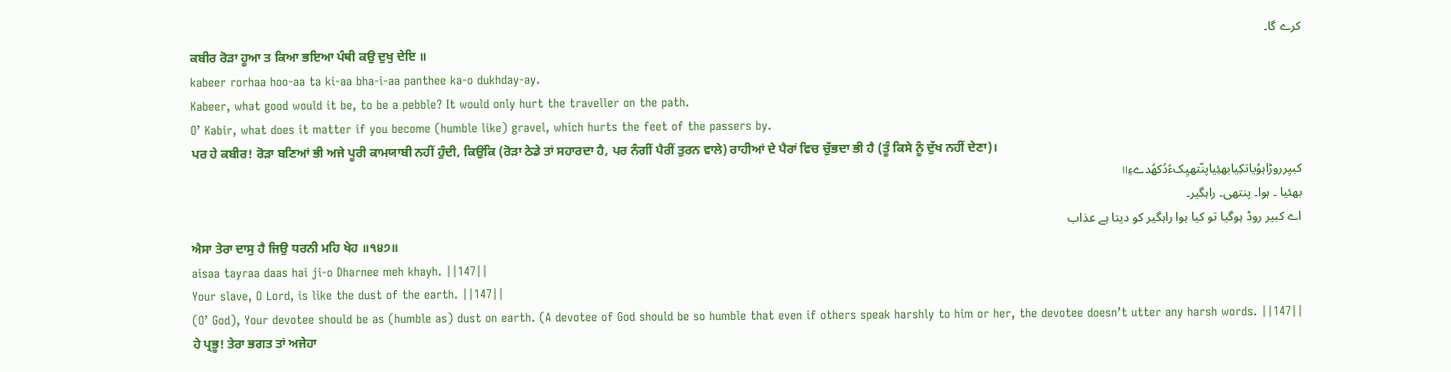کرے گا۔
ਕਬੀਰ ਰੋੜਾ ਹੂਆ ਤ ਕਿਆ ਭਇਆ ਪੰਥੀ ਕਉ ਦੁਖੁ ਦੇਇ ॥
kabeer rorhaa hoo-aa ta ki-aa bha-i-aa panthee ka-o dukhday-ay.
Kabeer, what good would it be, to be a pebble? It would only hurt the traveller on the path.
O’ Kabir, what does it matter if you become (humble like) gravel, which hurts the feet of the passers by.
ਪਰ ਹੇ ਕਬੀਰ! ਰੋੜਾ ਬਣਿਆਂ ਭੀ ਅਜੇ ਪੂਰੀ ਕਾਮਯਾਬੀ ਨਹੀਂ ਹੁੰਦੀ, ਕਿਉਂਕਿ (ਰੋੜਾ ਠੇਡੇ ਤਾਂ ਸਹਾਰਦਾ ਹੈ, ਪਰ ਨੰਗੀਂ ਪੈਰੀਂ ਤੁਰਨ ਵਾਲੇ) ਰਾਹੀਆਂ ਦੇ ਪੈਰਾਂ ਵਿਚ ਚੁੱਭਦਾ ਭੀ ਹੈ (ਤੂੰ ਕਿਸੇ ਨੂੰ ਦੁੱਖ ਨਹੀਂ ਦੇਣਾ)।
کبیِرروڑاہوُیاتکِیابھئِیاپنّتھیِکءُدُکھُدےءِ॥
بھئیا ۔ ہوا۔ پنتھی۔ راہگیر۔
اے کبیر روڈ ہوگیا تو کیا ہوا راہگیر کو دیتا ہے عذاب
ਐਸਾ ਤੇਰਾ ਦਾਸੁ ਹੈ ਜਿਉ ਧਰਨੀ ਮਹਿ ਖੇਹ ॥੧੪੭॥
aisaa tayraa daas hai ji-o Dharnee meh khayh. ||147||
Your slave, O Lord, is like the dust of the earth. ||147||
(O’ God), Your devotee should be as (humble as) dust on earth. (A devotee of God should be so humble that even if others speak harshly to him or her, the devotee doesn’t utter any harsh words. ||147||
ਹੇ ਪ੍ਰਭੂ! ਤੇਰਾ ਭਗਤ ਤਾਂ ਅਜੇਹਾ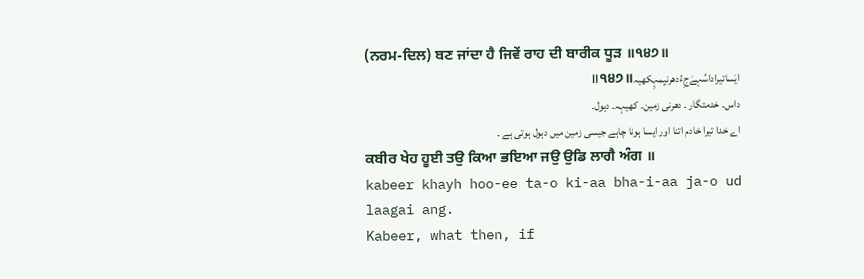(ਨਰਮ-ਦਿਲ) ਬਣ ਜਾਂਦਾ ਹੈ ਜਿਵੇਂ ਰਾਹ ਦੀ ਬਾਰੀਕ ਧੂੜ ॥੧੪੭॥
ایَساتیراداسُہےَجِءُدھرنیِمہِکھیہ॥੧੪੭॥
داس۔ خدمتگار ۔ دھرنی زمین۔ کھیہہ۔ دہول۔
اے خدا تیرا خادم اتنا اور ایسا ہونا چاہے جیسی زمین میں دہول ہوتی ہے ۔
ਕਬੀਰ ਖੇਹ ਹੂਈ ਤਉ ਕਿਆ ਭਇਆ ਜਉ ਉਡਿ ਲਾਗੈ ਅੰਗ ॥
kabeer khayh hoo-ee ta-o ki-aa bha-i-aa ja-o ud laagai ang.
Kabeer, what then, if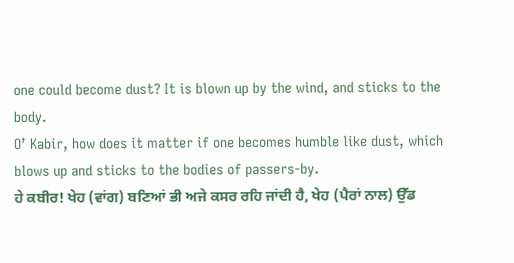one could become dust? It is blown up by the wind, and sticks to the body.
O’ Kabir, how does it matter if one becomes humble like dust, which blows up and sticks to the bodies of passers-by.
ਹੇ ਕਬੀਰ! ਖੇਹ (ਵਾਂਗ) ਬਣਿਆਂ ਭੀ ਅਜੇ ਕਸਰ ਰਹਿ ਜਾਂਦੀ ਹੈ, ਖੇਹ (ਪੈਰਾਂ ਨਾਲ) ਉੱਡ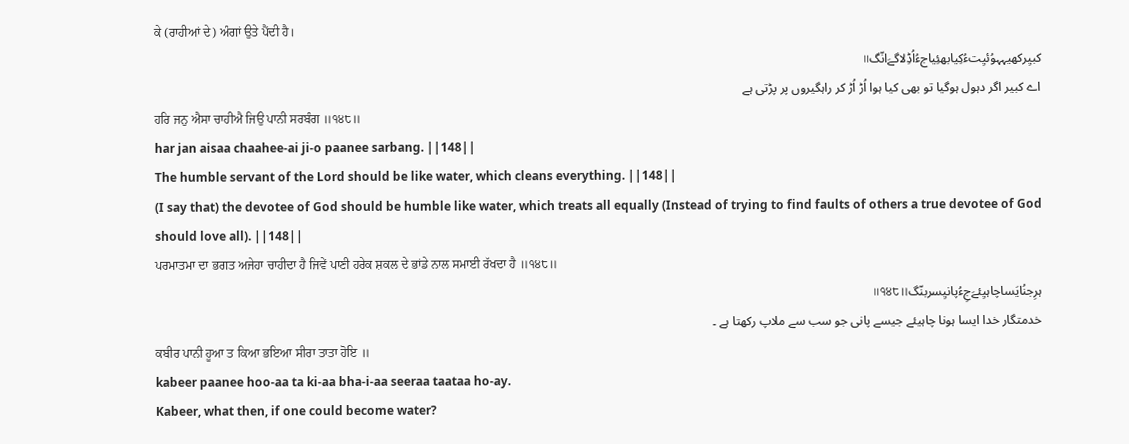ਕੇ (ਰਾਹੀਆਂ ਦੇ) ਅੰਗਾਂ ਉਤੇ ਪੈਂਦੀ ਹੈ।
کبیِرکھیہہوُئیِتءُکِیابھئِیاجءُاُڈِلاگےَانّگ॥
اے کبیر اگر دہول ہوگیا تو بھی کیا ہوا اُڑ اُڑ کر راہگیروں پر پڑتی ہے
ਹਰਿ ਜਨੁ ਐਸਾ ਚਾਹੀਐ ਜਿਉ ਪਾਨੀ ਸਰਬੰਗ ॥੧੪੮॥
har jan aisaa chaahee-ai ji-o paanee sarbang. ||148||
The humble servant of the Lord should be like water, which cleans everything. ||148||
(I say that) the devotee of God should be humble like water, which treats all equally (Instead of trying to find faults of others a true devotee of God should love all). ||148||
ਪਰਮਾਤਮਾ ਦਾ ਭਗਤ ਅਜੇਹਾ ਚਾਹੀਦਾ ਹੈ ਜਿਵੇਂ ਪਾਣੀ ਹਰੇਕ ਸ਼ਕਲ ਦੇ ਭਾਂਡੇ ਨਾਲ ਸਮਾਈ ਰੱਖਦਾ ਹੈ ॥੧੪੮॥
ہرِجنُایَساچاہیِئےَجِءُپانیِسربنّگ॥੧੪੮॥
خدمتگار خدا ایسا ہونا چاہیئے جیسے پانی جو سب سے ملاپ رکھتا ہے ۔
ਕਬੀਰ ਪਾਨੀ ਹੂਆ ਤ ਕਿਆ ਭਇਆ ਸੀਰਾ ਤਾਤਾ ਹੋਇ ॥
kabeer paanee hoo-aa ta ki-aa bha-i-aa seeraa taataa ho-ay.
Kabeer, what then, if one could become water?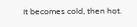It becomes cold, then hot.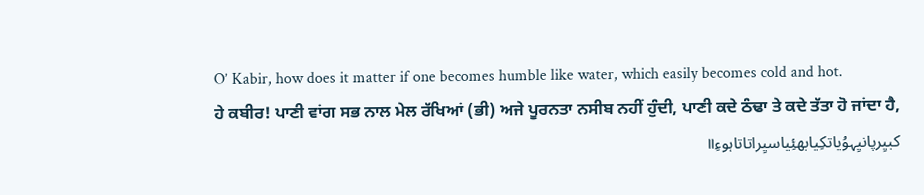O’ Kabir, how does it matter if one becomes humble like water, which easily becomes cold and hot.
ਹੇ ਕਬੀਰ! ਪਾਣੀ ਵਾਂਗ ਸਭ ਨਾਲ ਮੇਲ ਰੱਖਿਆਂ (ਭੀ) ਅਜੇ ਪੂਰਨਤਾ ਨਸੀਬ ਨਹੀਂ ਹੁੰਦੀ, ਪਾਣੀ ਕਦੇ ਠੰਢਾ ਤੇ ਕਦੇ ਤੱਤਾ ਹੋ ਜਾਂਦਾ ਹੈ,
کبیِرپانیِہوُیاتکِیابھئِیاسیِراتاتاہوءِ॥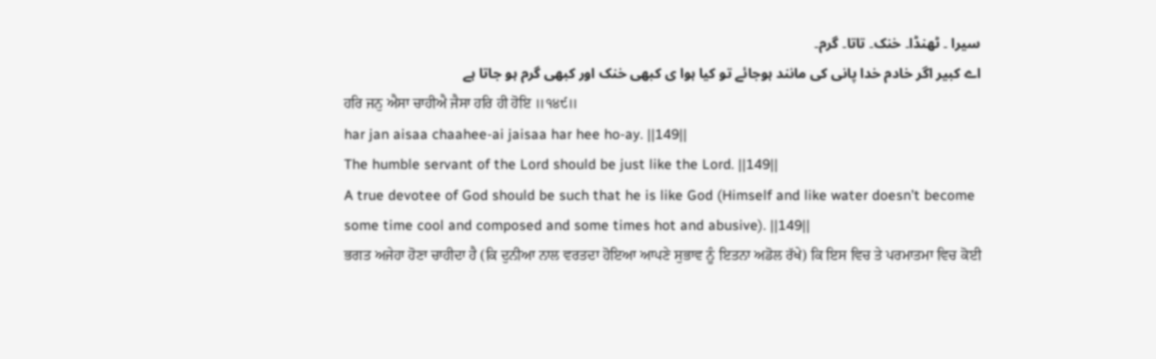سیرا ۔ ٹھنڈا۔ خنک۔ تاتا۔ گرم۔
اے کبیر اگر خادم خدا پانی کی مانند ہوجائے تو کیا ہوا ی کبھی خنک اور کبھی گرم ہو جاتا ہے
ਹਰਿ ਜਨੁ ਐਸਾ ਚਾਹੀਐ ਜੈਸਾ ਹਰਿ ਹੀ ਹੋਇ ॥੧੪੯॥
har jan aisaa chaahee-ai jaisaa har hee ho-ay. ||149||
The humble servant of the Lord should be just like the Lord. ||149||
A true devotee of God should be such that he is like God (Himself and like water doesn’t become some time cool and composed and some times hot and abusive). ||149||
ਭਗਤ ਅਜੇਹਾ ਹੋਣਾ ਚਾਹੀਦਾ ਹੈ (ਕਿ ਦੁਨੀਆ ਨਾਲ ਵਰਤਦਾ ਹੋਇਆ ਆਪਣੇ ਸੁਭਾਵ ਨੂੰ ਇਤਨਾ ਅਡੋਲ ਰੱਖੇ) ਕਿ ਇਸ ਵਿਚ ਤੇ ਪਰਮਾਤਮਾ ਵਿਚ ਕੋਈ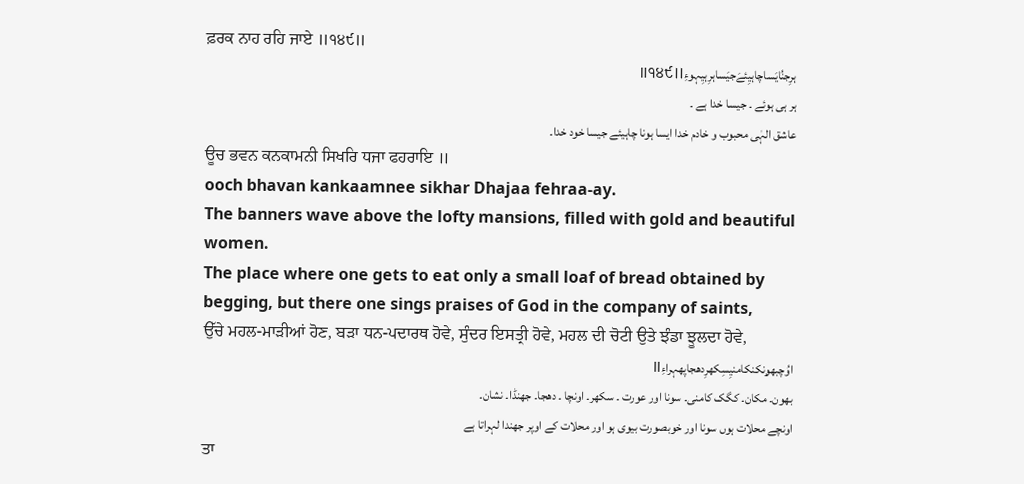ਫ਼ਰਕ ਨਾਹ ਰਹਿ ਜਾਏ ॥੧੪੯॥
ہرِجنُایَساچاہیِئےَجیَساہرِہیِہوءِ॥੧੪੯॥
ہر ہی ہوئے ۔ جیسا خدا ہے ۔
عاشق الہٰی محبوب و خادم خدا ایسا ہونا چاہیئے جیسا خود خدا۔
ਊਚ ਭਵਨ ਕਨਕਾਮਨੀ ਸਿਖਰਿ ਧਜਾ ਫਹਰਾਇ ॥
ooch bhavan kankaamnee sikhar Dhajaa fehraa-ay.
The banners wave above the lofty mansions, filled with gold and beautiful women.
The place where one gets to eat only a small loaf of bread obtained by begging, but there one sings praises of God in the company of saints,
ਉੱਚੇ ਮਹਲ-ਮਾੜੀਆਂ ਹੋਣ, ਬੜਾ ਧਨ-ਪਦਾਰਥ ਹੋਵੇ, ਸੁੰਦਰ ਇਸਤ੍ਰੀ ਹੋਵੇ, ਮਹਲ ਦੀ ਚੋਟੀ ਉਤੇ ਝੰਡਾ ਝੂਲਦਾ ਹੋਵੇ,
اوُچبھۄنکنکامنیِسِکھرِدھجاپھہراءِ॥
بھون۔ مکان۔ کگک کامنی۔ سونا اور عورت ۔ سکھر۔ اونچا ۔ دھجا۔ جھنڈا۔ نشان۔
اونچے محلات ہوں سونا اور خوبصورت بیوی ہو اور محلات کے اوپر جھندا لہراتا ہے
ਤਾ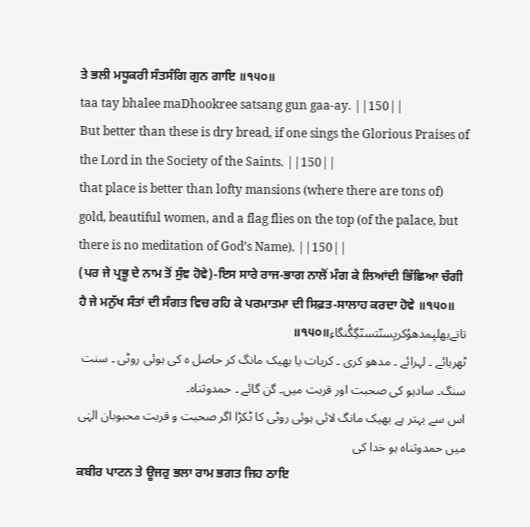ਤੇ ਭਲੀ ਮਧੂਕਰੀ ਸੰਤਸੰਗਿ ਗੁਨ ਗਾਇ ॥੧੫੦॥
taa tay bhalee maDhookree satsang gun gaa-ay. ||150||
But better than these is dry bread, if one sings the Glorious Praises of the Lord in the Society of the Saints. ||150||
that place is better than lofty mansions (where there are tons of) gold, beautiful women, and a flag flies on the top (of the palace, but there is no meditation of God’s Name). ||150||
(ਪਰ ਜੇ ਪ੍ਰਭੂ ਦੇ ਨਾਮ ਤੋਂ ਸੁੰਞ ਹੋਵੇ)-ਇਸ ਸਾਰੇ ਰਾਜ-ਭਾਗ ਨਾਲੋਂ ਮੰਗ ਕੇ ਲਿਆਂਦੀ ਭਿੱਛਿਆ ਚੰਗੀ ਹੈ ਜੇ ਮਨੁੱਖ ਸੰਤਾਂ ਦੀ ਸੰਗਤ ਵਿਚ ਰਹਿ ਕੇ ਪਰਮਾਤਮਾ ਦੀ ਸਿਫ਼ਤ-ਸਾਲਾਹ ਕਰਦਾ ਹੋਵੇ ॥੧੫੦॥
تاتےبھلیِمدھوُکریِسنّتسنّگِگُنگاءِ॥੧੫੦॥
ٹھرہائے ۔ لہرائے ۔ مدھو کری ۔ کریات یا بھیک مانگ کر حاصل ہ کی ہوئی روٹی ۔ سنت سنگ۔ سادہو کی صحبت اور قربت میں۔ گن گائے ۔ حمدوثناہ۔
اس سے بہتر ہے بھیک مانگ لائی ہوئی روٹی کا ٹکڑا اگر صحبت و قربت محبوبان الہٰی میں حمدوثناہ ہو خدا کی
ਕਬੀਰ ਪਾਟਨ ਤੇ ਊਜਰੁ ਭਲਾ ਰਾਮ ਭਗਤ ਜਿਹ ਠਾਇ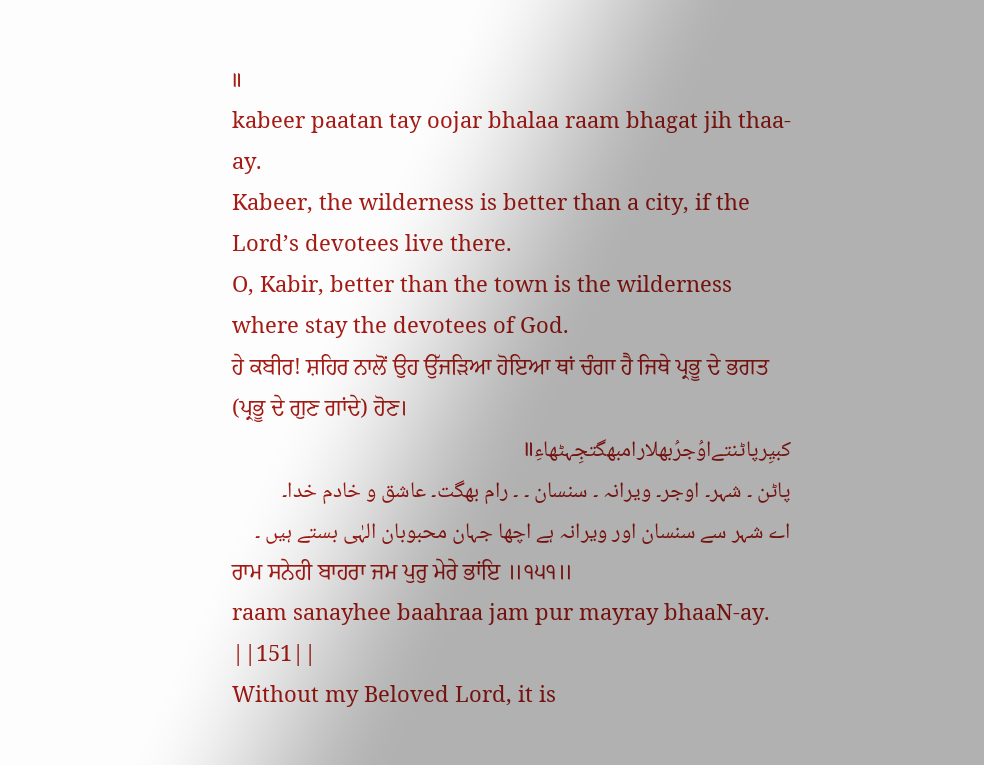॥
kabeer paatan tay oojar bhalaa raam bhagat jih thaa-ay.
Kabeer, the wilderness is better than a city, if the Lord’s devotees live there.
O, Kabir, better than the town is the wilderness where stay the devotees of God.
ਹੇ ਕਬੀਰ! ਸ਼ਹਿਰ ਨਾਲੋਂ ਉਹ ਉੱਜੜਿਆ ਹੋਇਆ ਥਾਂ ਚੰਗਾ ਹੈ ਜਿਥੇ ਪ੍ਰਭੂ ਦੇ ਭਗਤ (ਪ੍ਰਭੂ ਦੇ ਗੁਣ ਗਾਂਦੇ) ਹੋਣ।
کبیِرپاٹنتےاوُجرُبھلارامبھگتجِہٹھاءِ॥
پاٹن ۔ شہر۔ اوجر۔ ویرانہ ۔ سنسان ۔ ۔ رام بھگت۔ عاشق و خادم خدا۔
اے شہر سے سنسان اور ویرانہ ہے اچھا جہان محبوبان الہٰی بستے ہیں ۔
ਰਾਮ ਸਨੇਹੀ ਬਾਹਰਾ ਜਮ ਪੁਰੁ ਮੇਰੇ ਭਾਂਇ ॥੧੫੧॥
raam sanayhee baahraa jam pur mayray bhaaN-ay. ||151||
Without my Beloved Lord, it is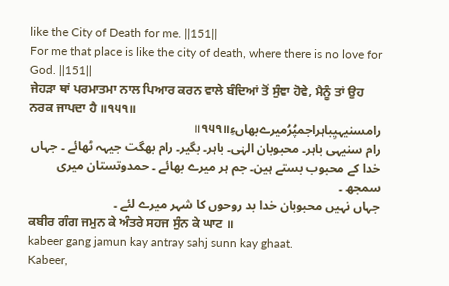like the City of Death for me. ||151||
For me that place is like the city of death, where there is no love for God. ||151||
ਜੇਹੜਾ ਥਾਂ ਪਰਮਾਤਮਾ ਨਾਲ ਪਿਆਰ ਕਰਨ ਵਾਲੇ ਬੰਦਿਆਂ ਤੋਂ ਸੁੰਞਾ ਹੋਵੇ, ਮੈਨੂੰ ਤਾਂ ਉਹ ਨਰਕ ਜਾਪਦਾ ਹੈ ॥੧੫੧॥
رامسنیہیِباہراجمپُرُمیرےبھاںءِ॥੧੫੧॥
رام سنیہی باہر۔ محبوبان الہٰی۔ باہر۔ بگیر۔ رام بھگت جیہہ ٹھائے ۔ جہاں خدا کے محبوب بستے ہین۔ جم ہر میرے بھائے ۔ حمدوتستان میری سمجھ ۔
جہاں نہیں محبوبان خدا بد روحوں کا شہر میرے لئے ۔
ਕਬੀਰ ਗੰਗ ਜਮੁਨ ਕੇ ਅੰਤਰੇ ਸਹਜ ਸੁੰਨ ਕੇ ਘਾਟ ॥
kabeer gang jamun kay antray sahj sunn kay ghaat.
Kabeer,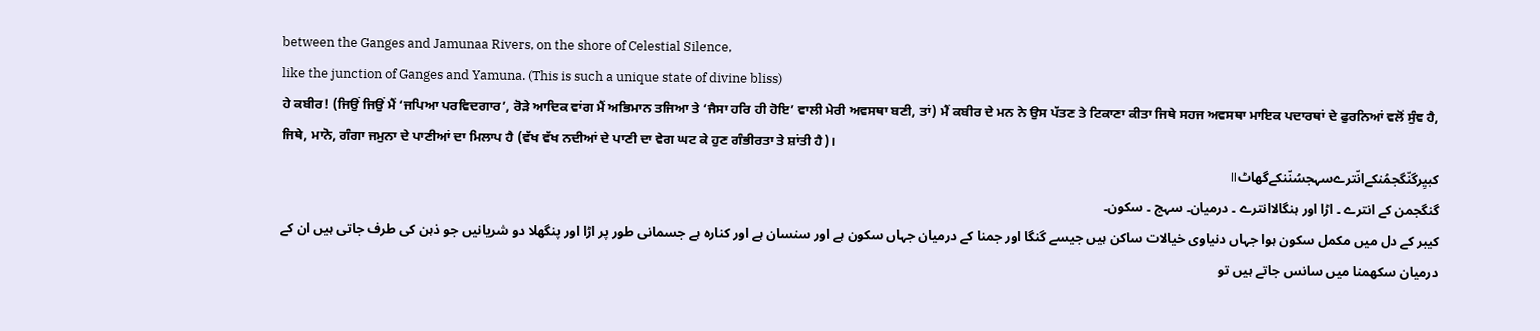between the Ganges and Jamunaa Rivers, on the shore of Celestial Silence,
like the junction of Ganges and Yamuna. (This is such a unique state of divine bliss)
ਹੇ ਕਬੀਰ! (ਜਿਉਂ ਜਿਉਂ ਮੈਂ ‘ਜਪਿਆ ਪਰਵਿਦਗਾਰ’, ਰੋੜੇ ਆਦਿਕ ਵਾਂਗ ਮੈਂ ਅਭਿਮਾਨ ਤਜਿਆ ਤੇ ‘ਜੈਸਾ ਹਰਿ ਹੀ ਹੋਇ’ ਵਾਲੀ ਮੇਰੀ ਅਵਸਥਾ ਬਣੀ, ਤਾਂ) ਮੈਂ ਕਬੀਰ ਦੇ ਮਨ ਨੇ ਉਸ ਪੱਤਣ ਤੇ ਟਿਕਾਣਾ ਕੀਤਾ ਜਿਥੇ ਸਹਜ ਅਵਸਥਾ ਮਾਇਕ ਪਦਾਰਥਾਂ ਦੇ ਫੁਰਨਿਆਂ ਵਲੋਂ ਸੁੰਞ ਹੈ, ਜਿਥੇ, ਮਾਨੋ, ਗੰਗਾ ਜਮੁਨਾ ਦੇ ਪਾਣੀਆਂ ਦਾ ਮਿਲਾਪ ਹੈ (ਵੱਖ ਵੱਖ ਨਦੀਆਂ ਦੇ ਪਾਣੀ ਦਾ ਵੇਗ ਘਟ ਕੇ ਹੁਣ ਗੰਭੀਰਤਾ ਤੇ ਸ਼ਾਂਤੀ ਹੈ)।
کبیِرگنّگجمُنکےانّترےسہجسُنّنکےگھاٹ॥
گنگجمن کے انترے ۔ اڑا اور ہنگالاانترے ۔ درمیان۔ سہج ۔ سکون۔
کیبر کے دل میں مکمل سکون ہوا جہاں دنیاوی خیالات ساکن ہیں جیسے گنگا اور جمنا کے درمیان جہاں سکون ہے اور سنسان ہے اور کنارہ ہے جسمانی طور پر اڑا اور پنگھلا دو شریانیں جو ذہن کی طرف جاتی ہیں ان کے درمیان سکھمنا میں سانس جاتے ہیں تو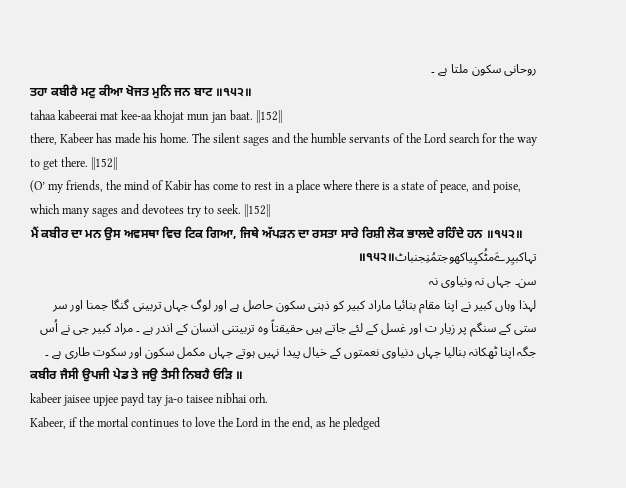روحانی سکون ملتا ہے ۔
ਤਹਾ ਕਬੀਰੈ ਮਟੁ ਕੀਆ ਖੋਜਤ ਮੁਨਿ ਜਨ ਬਾਟ ॥੧੫੨॥
tahaa kabeerai mat kee-aa khojat mun jan baat. ||152||
there, Kabeer has made his home. The silent sages and the humble servants of the Lord search for the way to get there. ||152||
(O’ my friends, the mind of Kabir has come to rest in a place where there is a state of peace, and poise, which many sages and devotees try to seek. ||152||
ਮੈਂ ਕਬੀਰ ਦਾ ਮਨ ਉਸ ਅਵਸਥਾ ਵਿਚ ਟਿਕ ਗਿਆ, ਜਿਥੇ ਅੱਪੜਨ ਦਾ ਰਸਤਾ ਸਾਰੇ ਰਿਸ਼ੀ ਲੋਕ ਭਾਲਦੇ ਰਹਿੰਦੇ ਹਨ ॥੧੫੨॥
تہاکبیِرےَمٹُکیِیاکھوجتمُنِجنباٹ॥੧੫੨॥
سن۔ جہاں نہ ونیاوی نہ
لہذا وہاں کبیر نے اپنا مقام بنائیا ماراد کبیر کو ذہنی سکون حاصل ہے اور لوگ جہاں تربینی گنگا جمنا اور سر ستی کے سنگم پر زیار ت اور غسل کے لئے جاتے ہیں حقیقتاً وہ تربیتنی انسان کے اندر ہے ۔ مراد کبیر جی نے اُس جگہ اپنا ٹھکانہ بنالیا جہاں دنیاوی نعمتوں کے خیال پیدا نہیں ہوتے جہاں مکمل سکون اور سکوت طاری ہے ۔
ਕਬੀਰ ਜੈਸੀ ਉਪਜੀ ਪੇਡ ਤੇ ਜਉ ਤੈਸੀ ਨਿਬਹੈ ਓੜਿ ॥
kabeer jaisee upjee payd tay ja-o taisee nibhai orh.
Kabeer, if the mortal continues to love the Lord in the end, as he pledged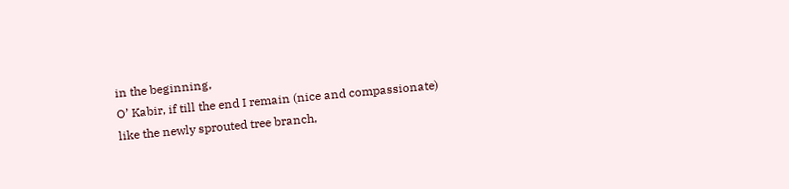in the beginning,
O’ Kabir, if till the end I remain (nice and compassionate) like the newly sprouted tree branch,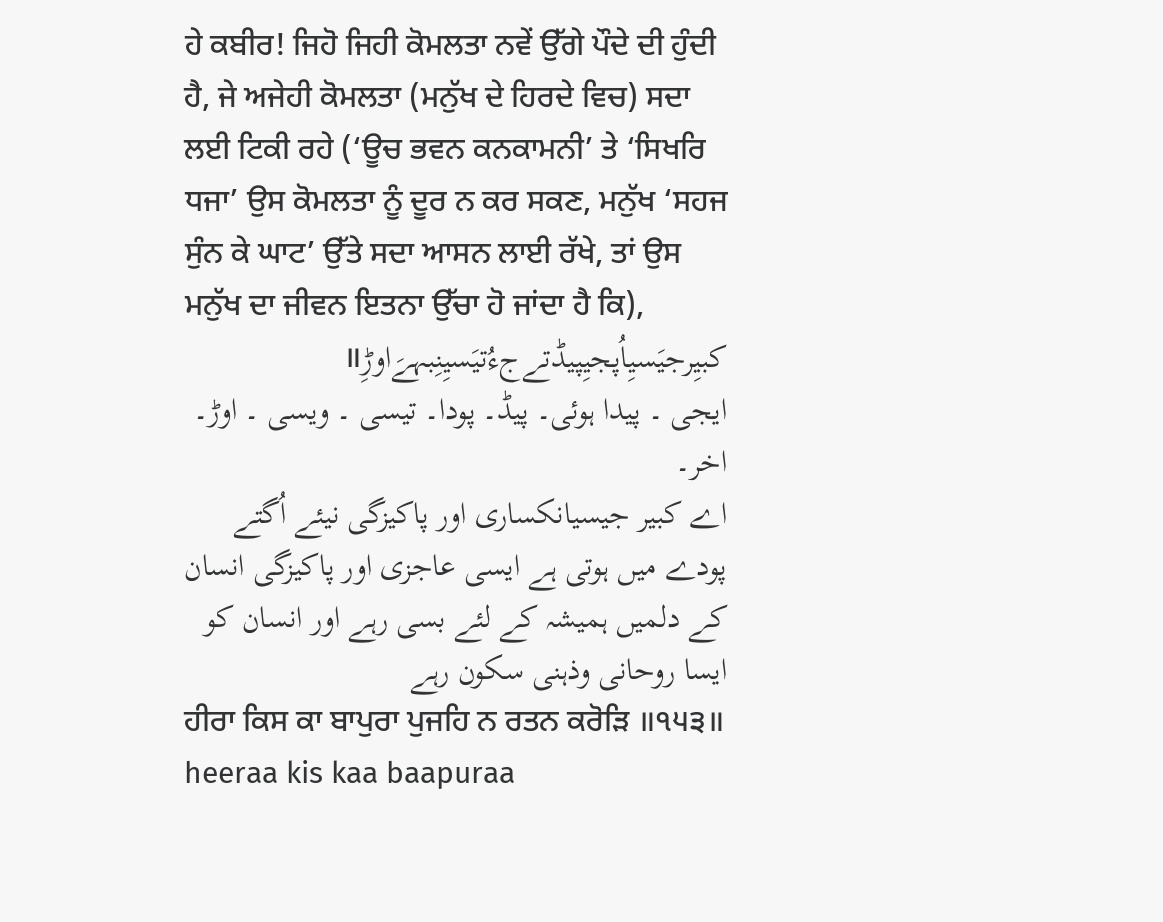ਹੇ ਕਬੀਰ! ਜਿਹੋ ਜਿਹੀ ਕੋਮਲਤਾ ਨਵੇਂ ਉੱਗੇ ਪੌਦੇ ਦੀ ਹੁੰਦੀ ਹੈ, ਜੇ ਅਜੇਹੀ ਕੋਮਲਤਾ (ਮਨੁੱਖ ਦੇ ਹਿਰਦੇ ਵਿਚ) ਸਦਾ ਲਈ ਟਿਕੀ ਰਹੇ (‘ਊਚ ਭਵਨ ਕਨਕਾਮਨੀ’ ਤੇ ‘ਸਿਖਰਿ ਧਜਾ’ ਉਸ ਕੋਮਲਤਾ ਨੂੰ ਦੂਰ ਨ ਕਰ ਸਕਣ, ਮਨੁੱਖ ‘ਸਹਜ ਸੁੰਨ ਕੇ ਘਾਟ’ ਉੱਤੇ ਸਦਾ ਆਸਨ ਲਾਈ ਰੱਖੇ, ਤਾਂ ਉਸ ਮਨੁੱਖ ਦਾ ਜੀਵਨ ਇਤਨਾ ਉੱਚਾ ਹੋ ਜਾਂਦਾ ਹੈ ਕਿ),
کبیِرجیَسیِاُپجیِپیڈتےجءُتیَسیِنِبہےَاوڑِ॥
ایجی ۔ پیدا ہوئی۔ پیڈ۔ پودا۔ تیسی ۔ ویسی ۔ اوڑ۔ اخر۔
اے کبیر جیسیانکساری اور پاکیزگی نیئے اُگتے پودے میں ہوتی ہے ایسی عاجزی اور پاکیزگی انسان کے دلمیں ہمیشہ کے لئے بسی رہے اور انسان کو ایسا روحانی وذہنی سکون رہے
ਹੀਰਾ ਕਿਸ ਕਾ ਬਾਪੁਰਾ ਪੁਜਹਿ ਨ ਰਤਨ ਕਰੋੜਿ ॥੧੫੩॥
heeraa kis kaa baapuraa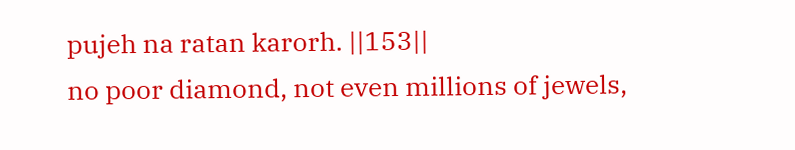pujeh na ratan karorh. ||153||
no poor diamond, not even millions of jewels,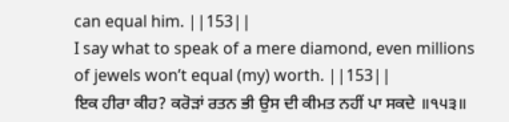can equal him. ||153||
I say what to speak of a mere diamond, even millions of jewels won’t equal (my) worth. ||153||
ਇਕ ਹੀਰਾ ਕੀਹ? ਕਰੋੜਾਂ ਰਤਨ ਭੀ ਉਸ ਦੀ ਕੀਮਤ ਨਹੀਂ ਪਾ ਸਕਦੇ ॥੧੫੩॥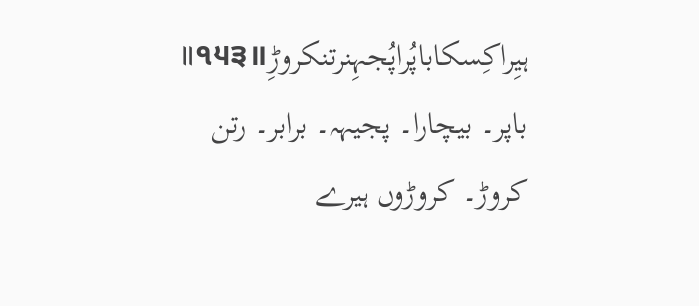ہیِراکِسکاباپُراپُجہِنرتنکروڑِ॥੧੫੩॥
باپر۔ بیچارا۔ پجیہہ۔ برابر۔ رتن کروڑ۔ کروڑوں ہیرے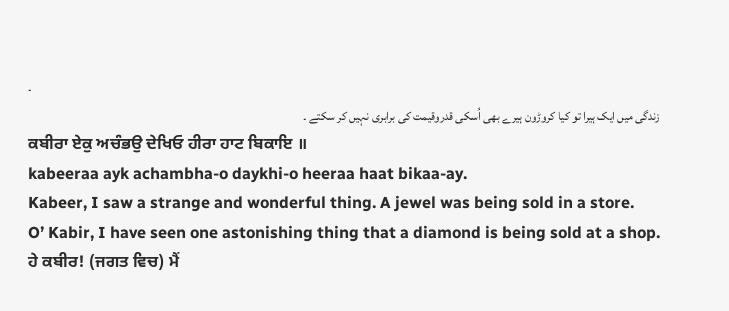۔
زندگی میں ایک ہیرا تو کیا کروڑون ہیرے بھی اُسکی قدروقیمت کی برابری نہیں کر سکتے ۔
ਕਬੀਰਾ ਏਕੁ ਅਚੰਭਉ ਦੇਖਿਓ ਹੀਰਾ ਹਾਟ ਬਿਕਾਇ ॥
kabeeraa ayk achambha-o daykhi-o heeraa haat bikaa-ay.
Kabeer, I saw a strange and wonderful thing. A jewel was being sold in a store.
O’ Kabir, I have seen one astonishing thing that a diamond is being sold at a shop.
ਹੇ ਕਬੀਰ! (ਜਗਤ ਵਿਚ) ਮੈਂ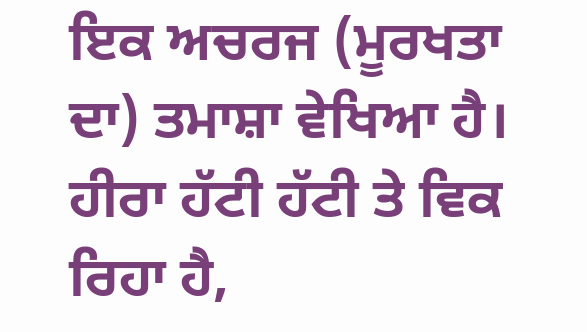ਇਕ ਅਚਰਜ (ਮੂਰਖਤਾ ਦਾ) ਤਮਾਸ਼ਾ ਵੇਖਿਆ ਹੈ। ਹੀਰਾ ਹੱਟੀ ਹੱਟੀ ਤੇ ਵਿਕ ਰਿਹਾ ਹੈ,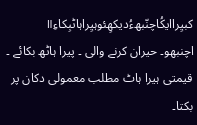کبیِراایکُاچنّبھءُدیکھِئوہیِراہاٹبِکاءِ॥
اچنبھو۔ حیران کرنے والی ۔ پیرا ہاٹھ بکائے ۔ قیمتی ہیرا ہاٹ مطلب معمولی دکان پر بکتا۔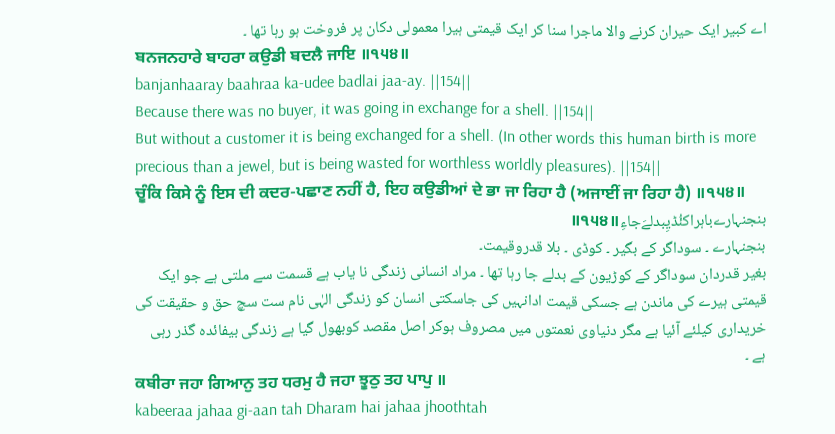اے کبیر ایک حیران کرنے والا ماجرا سنا کر ایک قیمتی ہیرا معمولی دکان پر فروخت ہو رہا تھا ۔
ਬਨਜਨਹਾਰੇ ਬਾਹਰਾ ਕਉਡੀ ਬਦਲੈ ਜਾਇ ॥੧੫੪॥
banjanhaaray baahraa ka-udee badlai jaa-ay. ||154||
Because there was no buyer, it was going in exchange for a shell. ||154||
But without a customer it is being exchanged for a shell. (In other words this human birth is more precious than a jewel, but is being wasted for worthless worldly pleasures). ||154||
ਚੂੰਕਿ ਕਿਸੇ ਨੂੰ ਇਸ ਦੀ ਕਦਰ-ਪਛਾਣ ਨਹੀਂ ਹੈ, ਇਹ ਕਉਡੀਆਂ ਦੇ ਭਾ ਜਾ ਰਿਹਾ ਹੈ (ਅਜਾਈਂ ਜਾ ਰਿਹਾ ਹੈ) ॥੧੫੪॥
بنجنہارےباہراکئُڈیِبدلےَجاءِ॥੧੫੪॥
بنجنہارے ۔ سوداگر کے بگیر ۔ کوڈی ۔ بلا قدروقیمت۔
بغیر قدردان سوداگر کے کوڑیون کے بدلے جا رہا تھا ۔ مراد انسانی زندگی نا یاب ہے قسمت سے ملتی ہے جو ایک قیمتی ہیرے کی ماندن ہے جسکی قیمت ادانہیں کی جاسکتی انسان کو زندگی الہٰی نام ست سچ حق و حقیقت کی خریداری کیلئے آئیا ہے مگر دنیاوی نعمتوں میں مصروف ہوکر اصل مقصد کوبھول گیا ہے زندگی بیفائدہ گذر رہی ہے ۔
ਕਬੀਰਾ ਜਹਾ ਗਿਆਨੁ ਤਹ ਧਰਮੁ ਹੈ ਜਹਾ ਝੂਠੁ ਤਹ ਪਾਪੁ ॥
kabeeraa jahaa gi-aan tah Dharam hai jahaa jhoothtah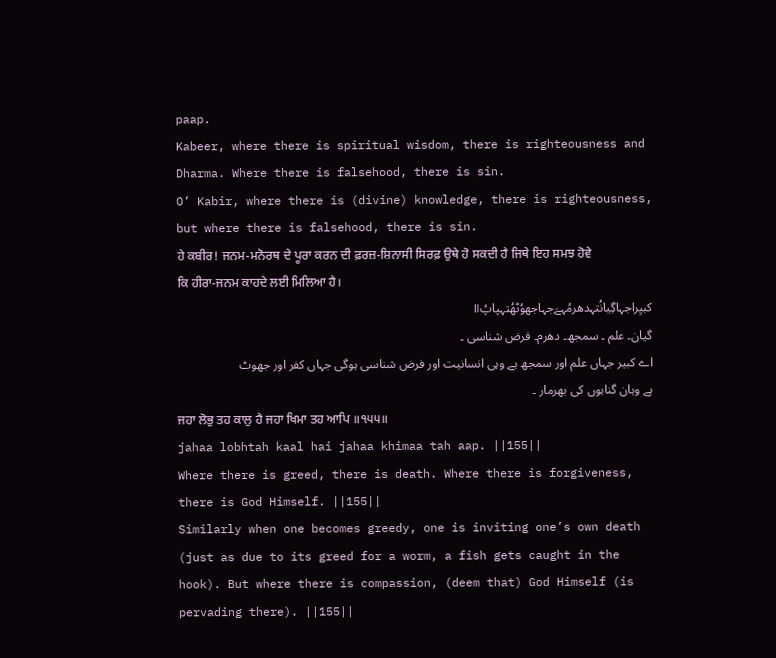paap.
Kabeer, where there is spiritual wisdom, there is righteousness and Dharma. Where there is falsehood, there is sin.
O’ Kabir, where there is (divine) knowledge, there is righteousness, but where there is falsehood, there is sin.
ਹੇ ਕਬੀਰ! ਜਨਮ-ਮਨੋਰਥ ਦੇ ਪੂਰਾ ਕਰਨ ਦੀ ਫ਼ਰਜ਼-ਸ਼ਿਨਾਸੀ ਸਿਰਫ਼ ਉਥੇ ਹੋ ਸਕਦੀ ਹੈ ਜਿਥੇ ਇਹ ਸਮਝ ਹੋਵੇ ਕਿ ਹੀਰਾ-ਜਨਮ ਕਾਹਦੇ ਲਈ ਮਿਲਿਆ ਹੈ।
کبیِراجہاگِیانُتہدھرمُہےَجہاجھوُٹھُتہپاپُ॥
گیان۔ علم ۔ سمجھ۔ دھرم۔ فرض شناسی ۔
اے کبیر جہاں علم اور سمجھ ہے وہی انسانیت اور فرض شناسی ہوگی جہاں کفر اور جھوٹ ہے وہان گناہوں کی بھرمار ۔
ਜਹਾ ਲੋਭੁ ਤਹ ਕਾਲੁ ਹੈ ਜਹਾ ਖਿਮਾ ਤਹ ਆਪਿ ॥੧੫੫॥
jahaa lobhtah kaal hai jahaa khimaa tah aap. ||155||
Where there is greed, there is death. Where there is forgiveness, there is God Himself. ||155||
Similarly when one becomes greedy, one is inviting one’s own death (just as due to its greed for a worm, a fish gets caught in the hook). But where there is compassion, (deem that) God Himself (is pervading there). ||155||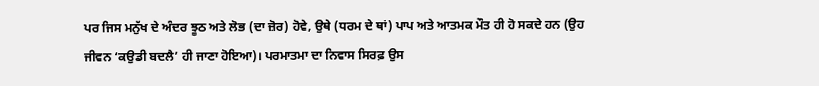ਪਰ ਜਿਸ ਮਨੁੱਖ ਦੇ ਅੰਦਰ ਝੂਠ ਅਤੇ ਲੋਭ (ਦਾ ਜ਼ੋਰ) ਹੋਵੇ, ਉਥੇ (ਧਰਮ ਦੇ ਥਾਂ) ਪਾਪ ਅਤੇ ਆਤਮਕ ਮੌਤ ਹੀ ਹੋ ਸਕਦੇ ਹਨ (ਉਹ ਜੀਵਨ ‘ਕਉਡੀ ਬਦਲੈ’ ਹੀ ਜਾਣਾ ਹੋਇਆ)। ਪਰਮਾਤਮਾ ਦਾ ਨਿਵਾਸ ਸਿਰਫ਼ ਉਸ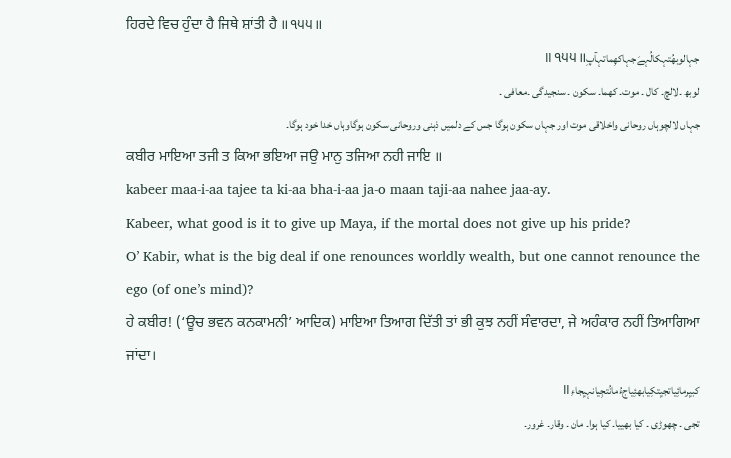ਹਿਰਦੇ ਵਿਚ ਹੁੰਦਾ ਹੈ ਜਿਥੇ ਸ਼ਾਂਤੀ ਹੈ ॥੧੫੫॥
جہالوبھُتہکالُہےَجہاکھِماتہآپِ॥੧੫੫॥
لوبھ ۔لالچ۔ کال ۔ موت۔ کھما۔ سکون ۔ سنجیدگی ۔معافی ۔
جہاں لالچوہاں روحانی واخلاقی موت اور جہاں سکون ہوگا جس کے دلمیں ذہنی وروحانی سکون ہوگاوہاں خدا خود ہوگا۔
ਕਬੀਰ ਮਾਇਆ ਤਜੀ ਤ ਕਿਆ ਭਇਆ ਜਉ ਮਾਨੁ ਤਜਿਆ ਨਹੀ ਜਾਇ ॥
kabeer maa-i-aa tajee ta ki-aa bha-i-aa ja-o maan taji-aa nahee jaa-ay.
Kabeer, what good is it to give up Maya, if the mortal does not give up his pride?
O’ Kabir, what is the big deal if one renounces worldly wealth, but one cannot renounce the ego (of one’s mind)?
ਹੇ ਕਬੀਰ! (‘ਊਚ ਭਵਨ ਕਨਕਾਮਨੀ’ ਆਦਿਕ) ਮਾਇਆ ਤਿਆਗ ਦਿੱਤੀ ਤਾਂ ਭੀ ਕੁਝ ਨਹੀਂ ਸੰਵਾਰਦਾ, ਜੇ ਅਹੰਕਾਰ ਨਹੀਂ ਤਿਆਗਿਆ ਜਾਂਦਾ।
کبیِرمائِیاتجیِتکِیابھئِیاجءُمانُتجِیانہیِجاءِ॥
تجی ۔ چھوڑی ۔ کیا بھییا۔ کیا ہوا۔ مان ۔ وقار۔ غرور۔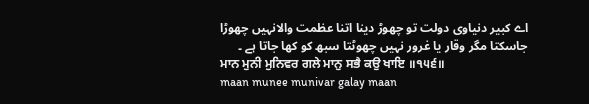اے کبیر دنیاوی دولت تو چھوڑ دینا اتنا عظمت والانہیں چھوڑا جاسکتا مگر وقار یا غرور نہیں چھوٹتا سبھ کو کھا جاتا ہے ۔
ਮਾਨ ਮੁਨੀ ਮੁਨਿਵਰ ਗਲੇ ਮਾਨੁ ਸਭੈ ਕਉ ਖਾਇ ॥੧੫੬॥
maan munee munivar galay maan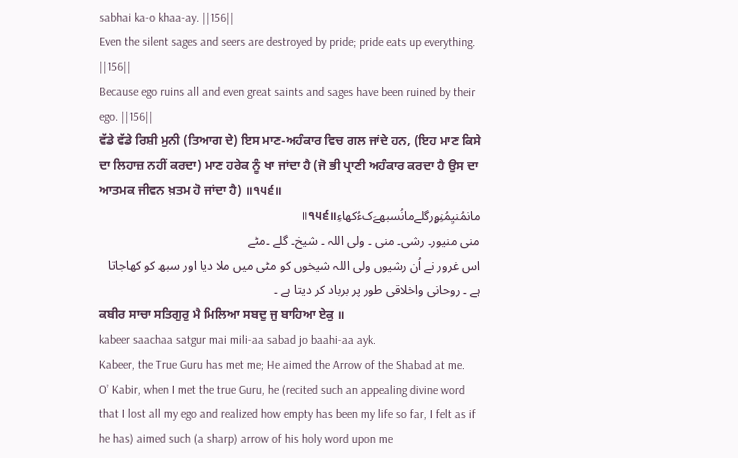sabhai ka-o khaa-ay. ||156||
Even the silent sages and seers are destroyed by pride; pride eats up everything. ||156||
Because ego ruins all and even great saints and sages have been ruined by their ego. ||156||
ਵੱਡੇ ਵੱਡੇ ਰਿਸ਼ੀ ਮੁਨੀ (ਤਿਆਗ ਦੇ) ਇਸ ਮਾਣ-ਅਹੰਕਾਰ ਵਿਚ ਗਲ ਜਾਂਦੇ ਹਨ, (ਇਹ ਮਾਣ ਕਿਸੇ ਦਾ ਲਿਹਾਜ਼ ਨਹੀਂ ਕਰਦਾ) ਮਾਣ ਹਰੇਕ ਨੂੰ ਖਾ ਜਾਂਦਾ ਹੈ (ਜੋ ਭੀ ਪ੍ਰਾਣੀ ਅਹੰਕਾਰ ਕਰਦਾ ਹੈ ਉਸ ਦਾ ਆਤਮਕ ਜੀਵਨ ਖ਼ਤਮ ਹੋ ਜਾਂਦਾ ਹੈ) ॥੧੫੬॥
مانمُنیِمُنِۄرگلےمانُسبھےَکءُکھاءِ॥੧੫੬॥
منی منیور۔ رشی۔ منی ۔ ولی اللہ ۔ شیخ۔ گلے ۔مٹے
اس غرور نے اُن رشیوں ولی اللہ شیخوں کو مٹی میں ملا دیا اور سبھ کو کھاجاتا ہے ۔ روحانی واخلاقی طور پر برباد کر دیتا ہے ۔
ਕਬੀਰ ਸਾਚਾ ਸਤਿਗੁਰੁ ਮੈ ਮਿਲਿਆ ਸਬਦੁ ਜੁ ਬਾਹਿਆ ਏਕੁ ॥
kabeer saachaa satgur mai mili-aa sabad jo baahi-aa ayk.
Kabeer, the True Guru has met me; He aimed the Arrow of the Shabad at me.
O’ Kabir, when I met the true Guru, he (recited such an appealing divine word that I lost all my ego and realized how empty has been my life so far, I felt as if he has) aimed such (a sharp) arrow of his holy word upon me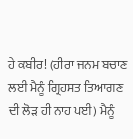ਹੇ ਕਬੀਰ! (ਹੀਰਾ ਜਨਮ ਬਚਾਣ ਲਈ ਮੈਨੂੰ ਗ੍ਰਿਹਸਤ ਤਿਆਗਣ ਦੀ ਲੋੜ ਹੀ ਨਾਹ ਪਈ) ਮੈਨੂੰ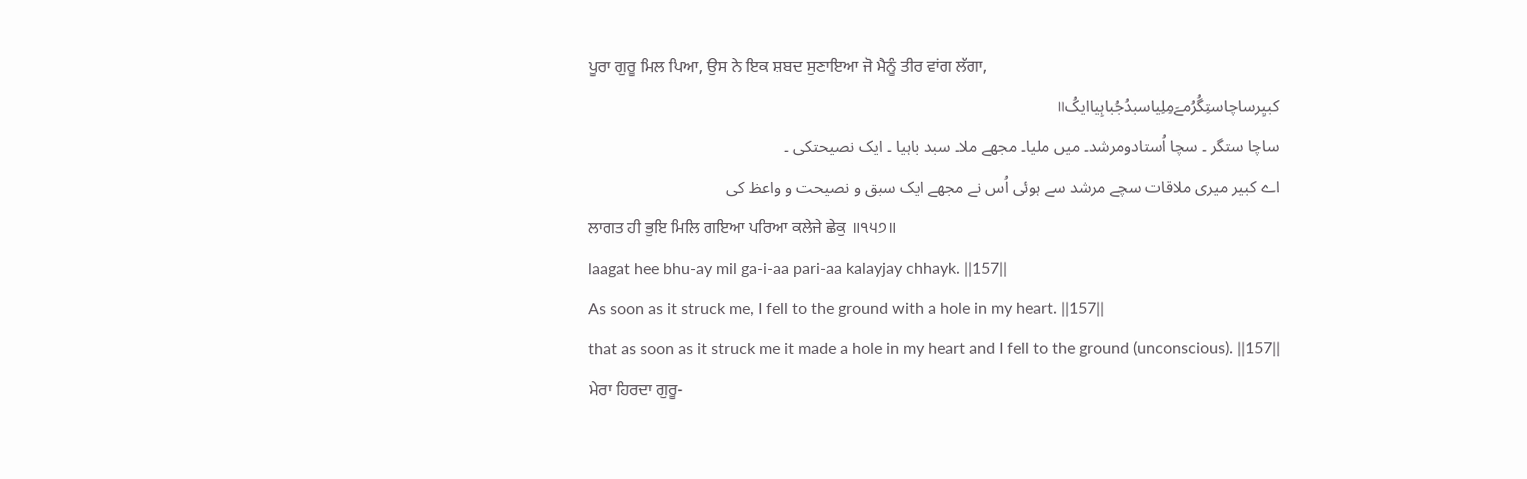ਪੂਰਾ ਗੁਰੂ ਮਿਲ ਪਿਆ, ਉਸ ਨੇ ਇਕ ਸ਼ਬਦ ਸੁਣਾਇਆ ਜੋ ਮੈਨੂੰ ਤੀਰ ਵਾਂਗ ਲੱਗਾ,
کبیِرساچاستِگُرُمےَمِلِیاسبدُجُباہِیاایکُ॥
ساچا ستگر ۔ سچا اُستادومرشد۔ میں ملیا۔ مجھے ملا۔ سبد باہیا ۔ ایک نصیحتکی ۔
اے کبیر میری ملاقات سچے مرشد سے ہوئی اُس نے مجھے ایک سبق و نصیحت و واعظ کی
ਲਾਗਤ ਹੀ ਭੁਇ ਮਿਲਿ ਗਇਆ ਪਰਿਆ ਕਲੇਜੇ ਛੇਕੁ ॥੧੫੭॥
laagat hee bhu-ay mil ga-i-aa pari-aa kalayjay chhayk. ||157||
As soon as it struck me, I fell to the ground with a hole in my heart. ||157||
that as soon as it struck me it made a hole in my heart and I fell to the ground (unconscious). ||157||
ਮੇਰਾ ਹਿਰਦਾ ਗੁਰੂ-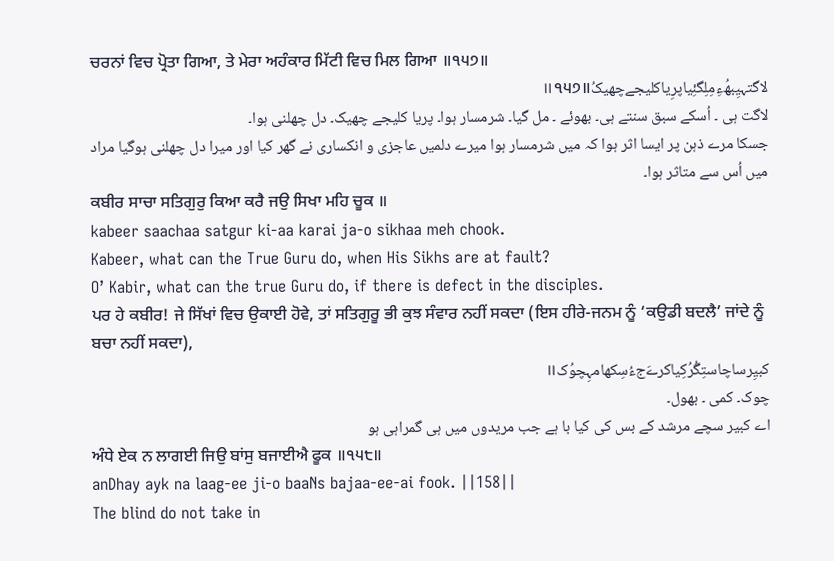ਚਰਨਾਂ ਵਿਚ ਪ੍ਰੋਤਾ ਗਿਆ, ਤੇ ਮੇਰਾ ਅਹੰਕਾਰ ਮਿੱਟੀ ਵਿਚ ਮਿਲ ਗਿਆ ॥੧੫੭॥
لاگتہیِبھُءِمِلِگئِیاپرِیاکلیجےچھیکُ॥੧੫੭॥
لاگت ہی ۔ اُسکے سبق سنتے ہی۔ بھوئے ۔ مل گیا۔ شرمسار ہوا۔ پریا کلیجے چھیک۔ دل چھلنی ہوا۔
جسکا مرے ذہن پر ایسا اثر ہوا کہ میں شرمسار ہوا میرے دلمیں عاجزی و انکساری نے گھر کیا اور میرا دل چھلنی ہوگیا مراد میں اُس سے متاثر ہوا۔
ਕਬੀਰ ਸਾਚਾ ਸਤਿਗੁਰੁ ਕਿਆ ਕਰੈ ਜਉ ਸਿਖਾ ਮਹਿ ਚੂਕ ॥
kabeer saachaa satgur ki-aa karai ja-o sikhaa meh chook.
Kabeer, what can the True Guru do, when His Sikhs are at fault?
O’ Kabir, what can the true Guru do, if there is defect in the disciples.
ਪਰ ਹੇ ਕਬੀਰ! ਜੇ ਸਿੱਖਾਂ ਵਿਚ ਉਕਾਈ ਹੋਵੇ, ਤਾਂ ਸਤਿਗੁਰੂ ਭੀ ਕੁਝ ਸੰਵਾਰ ਨਹੀਂ ਸਕਦਾ (ਇਸ ਹੀਰੇ-ਜਨਮ ਨੂੰ ‘ਕਉਡੀ ਬਦਲੈ’ ਜਾਂਦੇ ਨੂੰ ਬਚਾ ਨਹੀਂ ਸਕਦਾ),
کبیِرساچاستِگُرُکِیاکرےَجءُسِکھامہِچوُک॥
چوک۔ کمی ۔ بھول۔
اے کبیر سچے مرشد کے بس کی کیا با ہے جب مریدوں میں ہی گمراہی ہو
ਅੰਧੇ ਏਕ ਨ ਲਾਗਈ ਜਿਉ ਬਾਂਸੁ ਬਜਾਈਐ ਫੂਕ ॥੧੫੮॥
anDhay ayk na laag-ee ji-o baaNs bajaa-ee-ai fook. ||158||
The blind do not take in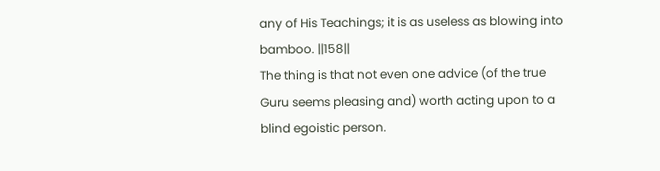any of His Teachings; it is as useless as blowing into bamboo. ||158||
The thing is that not even one advice (of the true Guru seems pleasing and) worth acting upon to a blind egoistic person.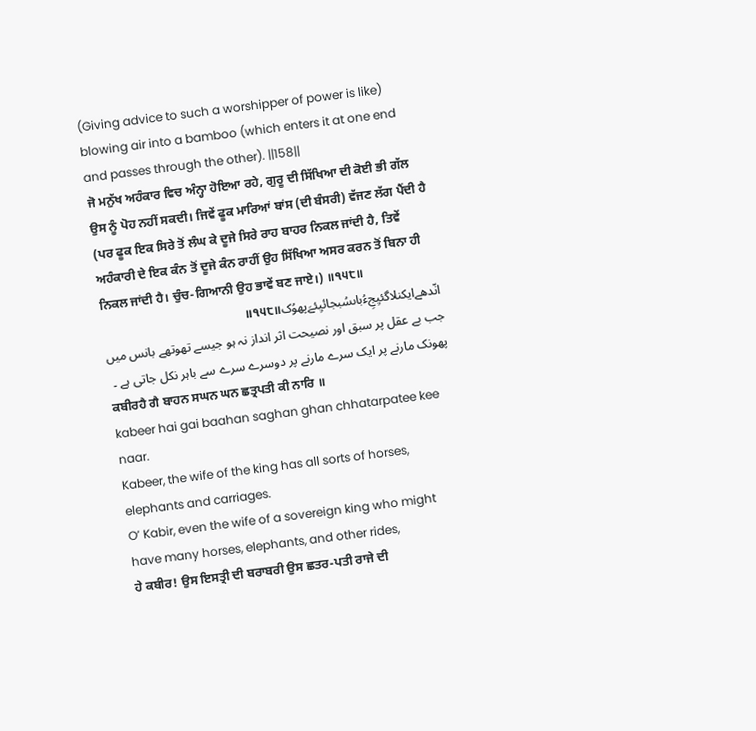(Giving advice to such a worshipper of power is like) blowing air into a bamboo (which enters it at one end and passes through the other). ||158||
ਜੋ ਮਨੁੱਖ ਅਹੰਕਾਰ ਵਿਚ ਅੰਨ੍ਹਾ ਹੋਇਆ ਰਹੇ, ਗੁਰੂ ਦੀ ਸਿੱਖਿਆ ਦੀ ਕੋਈ ਭੀ ਗੱਲ ਉਸ ਨੂੰ ਪੋਹ ਨਹੀਂ ਸਕਦੀ। ਜਿਵੇਂ ਫੂਕ ਮਾਰਿਆਂ ਬਾਂਸ (ਦੀ ਬੰਸਰੀ) ਵੱਜਣ ਲੱਗ ਪੈਂਦੀ ਹੈ (ਪਰ ਫੂਕ ਇਕ ਸਿਰੇ ਤੋਂ ਲੰਘ ਕੇ ਦੂਜੇ ਸਿਰੇ ਰਾਹ ਬਾਹਰ ਨਿਕਲ ਜਾਂਦੀ ਹੈ, ਤਿਵੇਂ ਅਹੰਕਾਰੀ ਦੇ ਇਕ ਕੰਨ ਤੋਂ ਦੂਜੇ ਕੰਨ ਰਾਹੀਂ ਉਹ ਸਿੱਖਿਆ ਅਸਰ ਕਰਨ ਤੋਂ ਬਿਨਾ ਹੀ ਨਿਕਲ ਜਾਂਦੀ ਹੈ। ਚੁੰਚ-ਗਿਆਨੀ ਉਹ ਭਾਵੇਂ ਬਣ ਜਾਏ।) ॥੧੫੮॥
انّدھےایکنلاگئیِجِءُباںسُبجائیِئےَپھوُک॥੧੫੮॥
جب بے عقل پر سبق اور نصیحت اثر انداز نہ ہو جیسے تھوتھے بانس میں پھونک مارنے پر ایک سرے مارنے پر دوسرے سرے سے باہر نکل جاتی ہے ۔
ਕਬੀਰਹੈ ਗੈ ਬਾਹਨ ਸਘਨ ਘਨ ਛਤ੍ਰਪਤੀ ਕੀ ਨਾਰਿ ॥
kabeer hai gai baahan saghan ghan chhatarpatee kee naar.
Kabeer, the wife of the king has all sorts of horses, elephants and carriages.
O’ Kabir, even the wife of a sovereign king who might have many horses, elephants, and other rides,
ਹੇ ਕਬੀਰ! ਉਸ ਇਸਤ੍ਰੀ ਦੀ ਬਰਾਬਰੀ ਉਸ ਛਤਰ-ਪਤੀ ਰਾਜੇ ਦੀ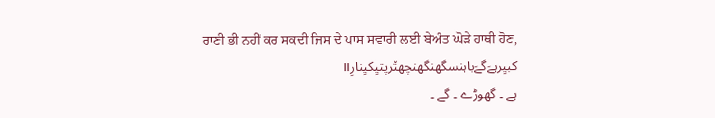ਰਾਣੀ ਭੀ ਨਹੀਂ ਕਰ ਸਕਦੀ ਜਿਸ ਦੇ ਪਾਸ ਸਵਾਰੀ ਲਈ ਬੇਅੰਤ ਘੋੜੇ ਹਾਥੀ ਹੋਣ,
کبیِرہےَگےَباہنسگھنگھنچھت٘رپتیِکیِنارِ॥
ہے ۔ گھوڑے ۔ گے ۔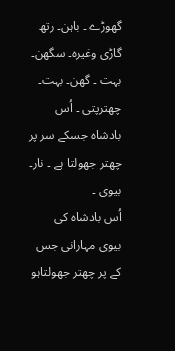گھوڑے ۔ باہن۔ رتھ گاڑی وغیرہ۔ سگھن۔ بہت ۔ گھن۔ بہت۔ چھترپتی ۔ اُس بادشاہ جسکے سر پر چھتر جھولتا ہے ۔ نار۔ بیوی ۔
اُس بادشاہ کی بیوی مہارانی جس کے پر چھتر جھولتاہو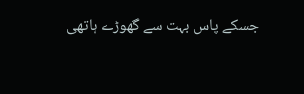جسکے پاس بہت سے گھوڑے ہاتھی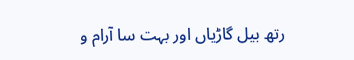رتھ بیل گاڑیاں اور بہت سا آرام و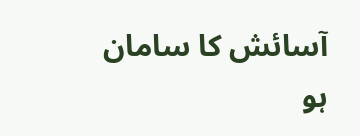آسائش کا سامان ہو